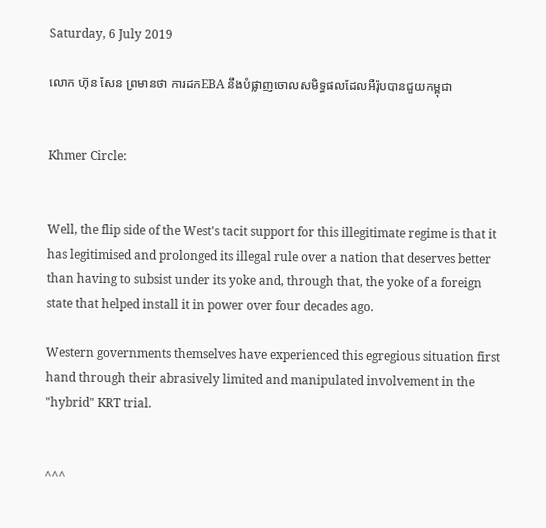Saturday, 6 July 2019

លោក ហ៊ុន សែន ព្រមានថា ការដកEBA នឹងបំផ្លាញចោលសមិទ្ធផលដែលអឺរ៉ុបបានជួយកម្ពុជា


Khmer Circle:


Well, the flip side of the West's tacit support for this illegitimate regime is that it has legitimised and prolonged its illegal rule over a nation that deserves better than having to subsist under its yoke and, through that, the yoke of a foreign state that helped install it in power over four decades ago.

Western governments themselves have experienced this egregious situation first hand through their abrasively limited and manipulated involvement in the "hybrid" KRT trial.


^^^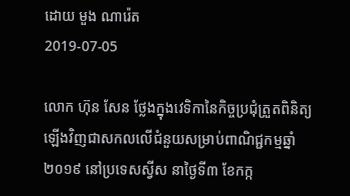ដោយ មួង ណារ៉េត
2019-07-05

លោក ហ៊ុន សែន ថ្លែងក្នុងវេទិកានៃកិច្ចប្រជុំត្រួតពិនិត្យឡើងវិញជាសកលលើជំនួយសម្រាប់ពាណិជ្ជកម្មឆ្នាំ២០១៩ នៅប្រទេសស្វីស នាថ្ងៃទី៣ ខែកក្ក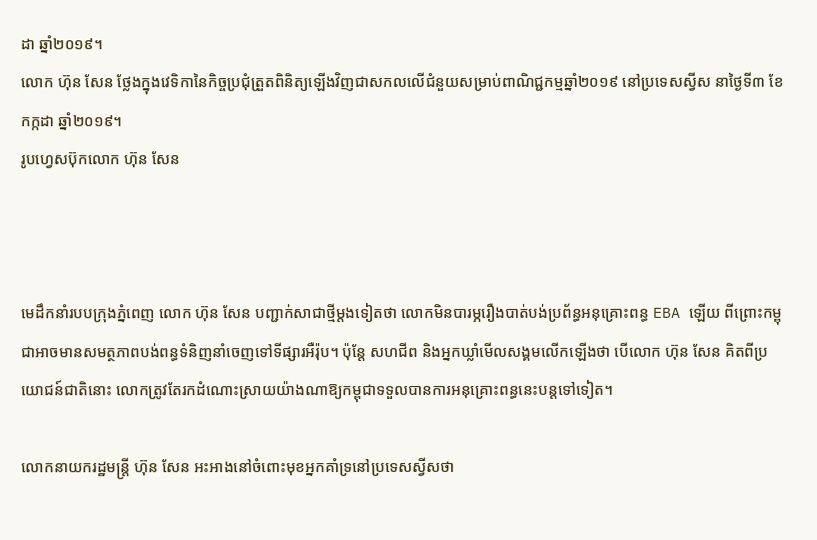ដា ឆ្នាំ២០១៩។
លោក ហ៊ុន សែន ថ្លែងក្នុងវេទិកានៃកិច្ចប្រជុំត្រួតពិនិត្យឡើងវិញជាសកលលើជំនួយសម្រាប់ពាណិជ្ជកម្មឆ្នាំ២០១៩ នៅប្រទេសស្វីស នាថ្ងៃទី៣ ខែកក្កដា ឆ្នាំ២០១៩។
រូបហ្វេសប៊ុកលោក ហ៊ុន សែន



មេដឹកនាំរបបក្រុងភ្នំពេញ លោក ហ៊ុន សែន បញ្ជាក់សាជាថ្មីម្តងទៀតថា លោកមិនបារម្ភរឿងបាត់បង់ប្រព័ន្ធអនុគ្រោះពន្ធ EBA ឡើយ ពីព្រោះកម្ពុជាអាចមានសមត្ថភាពបង់ពន្ធទំនិញនាំចេញទៅទីផ្សារអឺរ៉ុប។ ប៉ុន្តែ សហជីព និងអ្នកឃ្លាំមើលសង្គមលើកឡើងថា បើលោក ហ៊ុន សែន គិតពីប្រយោជន៍ជាតិនោះ លោកត្រូវតែរកដំណោះស្រាយយ៉ាងណាឱ្យកម្ពុជាទទួលបានការអនុគ្រោះពន្ធនេះបន្តទៅទៀត។

លោកនាយករដ្ឋមន្ត្រី ហ៊ុន សែន អះអាងនៅចំពោះមុខអ្នកគាំទ្រនៅប្រទេសស្វីសថា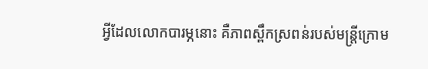អ្វីដែលលោកបារម្ភនោះ គឺភាពស្ពឹកស្រពន់របស់មន្ត្រីក្រោម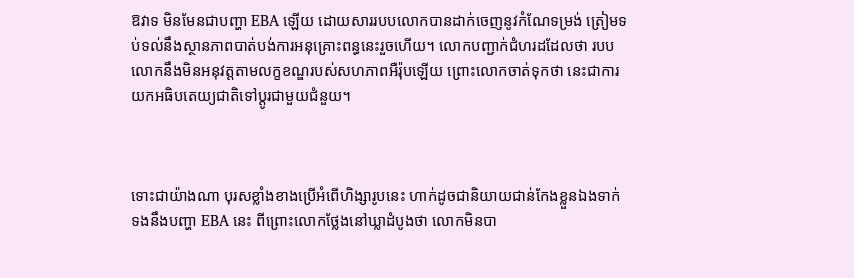ឱវាទ មិនមែនជាបញ្ហា EBA ឡើយ ដោយសាររបបលោកបានដាក់ចេញនូវកំណែទម្រង់ ត្រៀមទប់ទល់នឹងស្ថានភាពបាត់បង់ការអនុគ្រោះពន្ធនេះរួចហើយ។ លោកបញ្ជាក់ជំហរដដែលថា របបលោកនឹងមិនអនុវត្តតាមលក្ខខណ្ឌរបស់សហភាពអឺរ៉ុបឡើយ ព្រោះលោកចាត់ទុកថា នេះជាការយកអធិបតេយ្យជាតិទៅប្ដូរជាមួយជំនួយ។



ទោះជាយ៉ាងណា បុរសខ្លាំងខាងប្រើអំពើហិង្សារូបនេះ ហាក់ដូចជានិយាយជាន់កែងខ្លួនឯងទាក់ទងនឹងបញ្ហា EBA នេះ ពីព្រោះលោកថ្លែងនៅឃ្លាដំបូងថា លោកមិនបា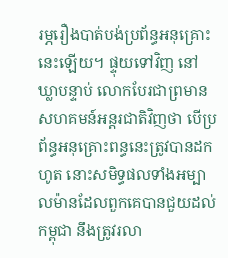រម្ភរឿងបាត់បង់ប្រព័ន្ធអនុគ្រោះនេះឡើយ។ ផ្ទុយទៅវិញ នៅឃ្លាបន្ទាប់ លោកបែរជាព្រមានសហគមន៍អន្តរជាតិវិញថា បើប្រព័ន្ធអនុគ្រោះពន្ធនេះត្រូវបានដកហូត នោះសមិទ្ធផលទាំងអម្បាលម៉ានដែលពួកគេបានជួយដល់កម្ពុជា នឹងត្រូវរលា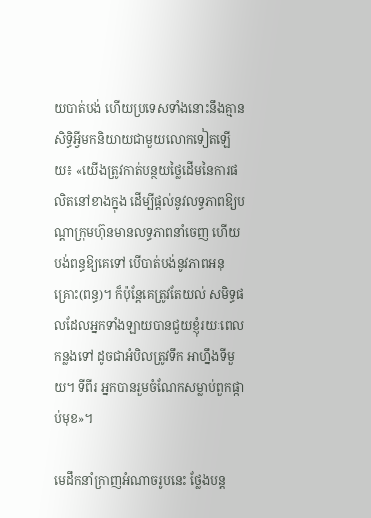យបាត់បង់ ហើយប្រទេសទាំងនោះនឹងគ្មានសិទ្ធិអ្វីមកនិយាយជាមួយលោកទៀតឡើយ៖ «យើងត្រូវកាត់បន្ថយថ្លៃដើមនៃការផលិតនៅខាងក្នុង ដើម្បីផ្ដល់នូវលទ្ធភាពឱ្យបណ្ដាក្រុមហ៊ុនមានលទ្ធភាពនាំចេញ ហើយបង់ពន្ធឱ្យគេទៅ បើបាត់បង់នូវភាពអនុគ្រោះ(ពន្ធ)។ ក៏ប៉ុន្តែគេត្រូវតែយល់ សមិទ្ធផលដែលអ្នកទាំងឡាយបានជួយខ្ញុំរយៈពេលកន្លងទៅ ដូចជាអំបិលត្រូវទឹក អាហ្នឹងទីមួយ។ ទីពីរ អ្នកបានរួមចំណែកសម្លាប់ពួកផ្កាប់មុខ»។

មេដឹកនាំក្រាញអំណាចរូបនេះ ថ្លែងបន្ត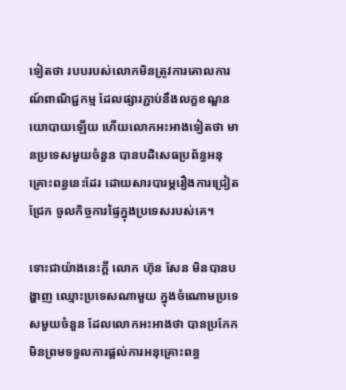ទៀតថា របបរបស់លោកមិនត្រូវការគោលការណ៍ពាណិជ្ជកម្ម ដែលផ្សារភ្ជាប់នឹងលក្ខខណ្ឌនយោបាយឡើយ ហើយលោកអះអាងទៀតថា មានប្រទេសមួយចំនួន បានបដិសេធប្រព័ន្ធអនុគ្រោះពន្ធនេះដែរ ដោយសារបារម្ភរឿងការជ្រៀតជ្រែក ចូលកិច្ចការផ្ទៃក្នុងប្រទេសរបស់គេ។

ទោះជាយ៉ាងនេះក្តី លោក ហ៊ុន សែន មិនបានបង្ហាញ ឈ្មោះប្រទេសណាមួយ ក្នុងចំណោមប្រទេសមួយចំនួន ដែលលោកអះអាងថា បានប្រកែក មិនព្រមទទួលការផ្តល់ការអនុគ្រោះពន្ធ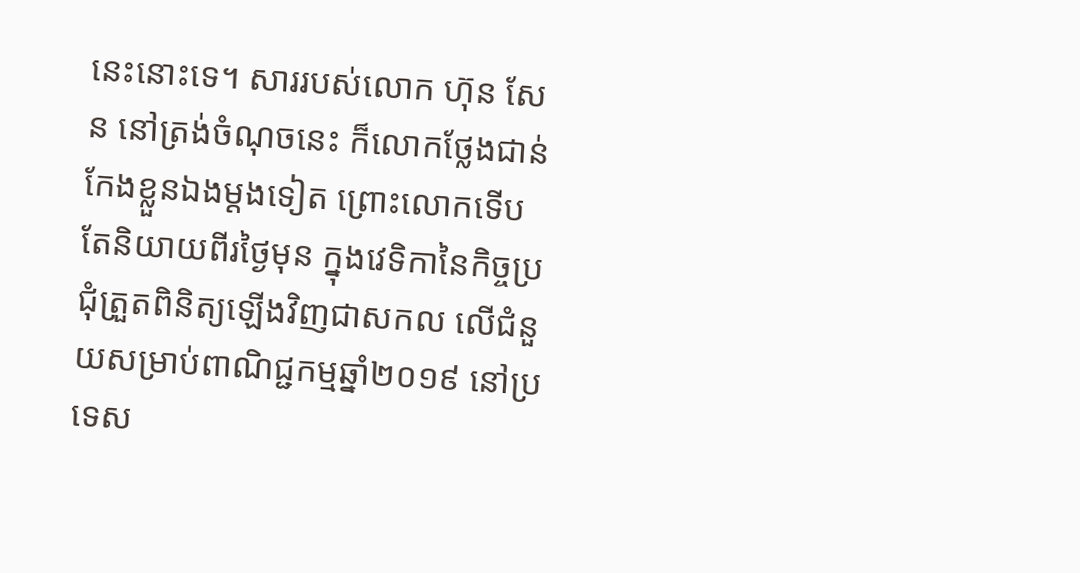នេះនោះទេ។ សាររបស់លោក ហ៊ុន សែន នៅត្រង់ចំណុចនេះ ក៏លោកថ្លែងជាន់កែងខ្លួនឯងម្ដងទៀត ព្រោះលោកទើបតែនិយាយពីរថ្ងៃមុន ក្នុងវេទិកានៃកិច្ចប្រជុំត្រួតពិនិត្យឡើងវិញជាសកល លើជំនួយសម្រាប់ពាណិជ្ជកម្មឆ្នាំ២០១៩ នៅប្រទេស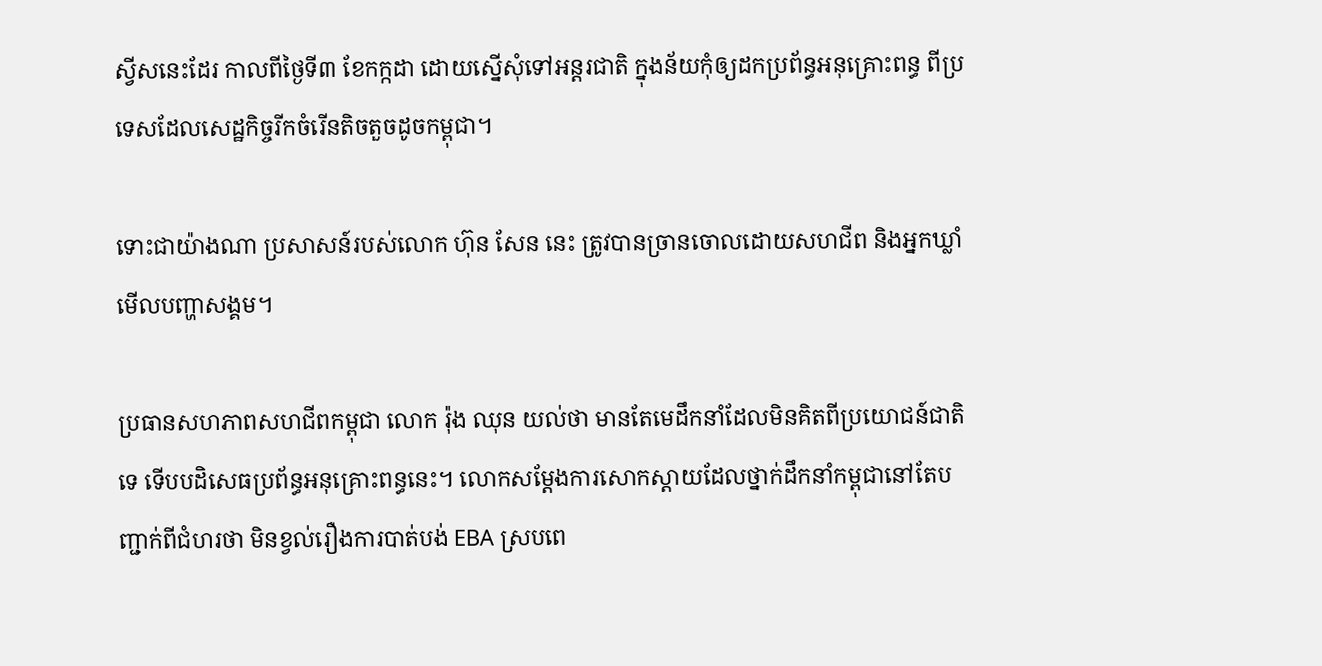ស្វីសនេះដែរ កាលពីថ្ងៃទី៣ ខែកក្កដា ដោយស្នើសុំទៅអន្តរជាតិ ក្នុងន័យកុំឲ្យដកប្រព័ន្ធអនុគ្រោះពន្ធ ពីប្រទេសដែលសេដ្ឋកិច្ចរីកចំរើនតិចតួចដូចកម្ពុជា។

ទោះជាយ៉ាងណា ប្រសាសន៍របស់លោក ហ៊ុន សែន នេះ ត្រូវបានច្រានចោលដោយសហជីព និងអ្នកឃ្លាំមើលបញ្ហាសង្គម។

ប្រធានសហភាពសហជីពកម្ពុជា លោក រ៉ុង ឈុន យល់ថា មានតែមេដឹកនាំដែលមិនគិតពីប្រយោជន៍ជាតិទេ ទើបបដិសេធប្រព័ន្ធអនុគ្រោះពន្ធនេះ។ លោកសម្ដែងការសោកស្ដាយដែលថ្នាក់ដឹកនាំកម្ពុជានៅតែបញ្ជាក់ពីជំហរថា មិនខ្វល់រឿងការបាត់បង់ EBA ស្របពេ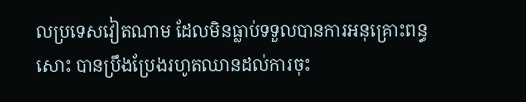លប្រទេសវៀតណាម ដែលមិនធ្លាប់ទទួលបានការអនុគ្រោះពន្ធសោះ បានប្រឹងប្រែងរហូតឈានដល់ការចុះ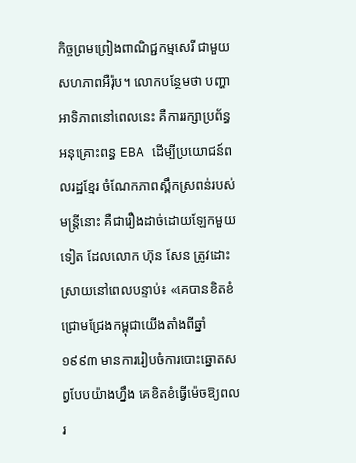កិច្ចព្រមព្រៀងពាណិជ្ជកម្មសេរី ជាមួយសហភាពអឺរ៉ុប។ លោកបន្ថែមថា បញ្ហាអាទិភាពនៅពេលនេះ គឺការរក្សាប្រព័ន្ធអនុគ្រោះពន្ធ EBA ដើម្បីប្រយោជន៍ពលរដ្ឋខ្មែរ ចំណែកភាពស្ពឹកស្រពន់របស់មន្ត្រីនោះ គឺជារឿងដាច់ដោយឡែកមួយទៀត ដែលលោក ហ៊ុន សែន ត្រូវដោះស្រាយនៅពេលបន្ទាប់៖ «គេបានខិតខំជ្រោមជ្រែងកម្ពុជាយើងតាំងពីឆ្នាំ១៩៩៣ មានការរៀបចំការបោះឆ្នោតសព្វបែបយ៉ាងហ្នឹង គេខិតខំធ្វើម៉េចឱ្យពលរ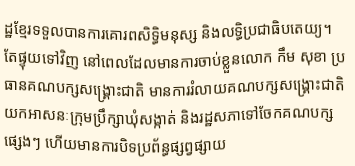ដ្ឋខ្មែរទទួលបានការគោរពសិទ្ធិមនុស្ស និងលទ្ធិប្រជាធិបតេយ្យ។ តែផ្ទុយទៅវិញ នៅពេលដែលមានការចាប់ខ្លួនលោក កឹម សុខា ប្រធានគណបក្សសង្គ្រោះជាតិ មានការរំលាយគណបក្សសង្គ្រោះជាតិ យកអាសនៈក្រុមប្រឹក្សាឃុំសង្កាត់ និងរដ្ឋសភាទៅចែកគណបក្សផ្សេងៗ ហើយមានការបិទប្រព័ន្ធផ្សព្វផ្សាយ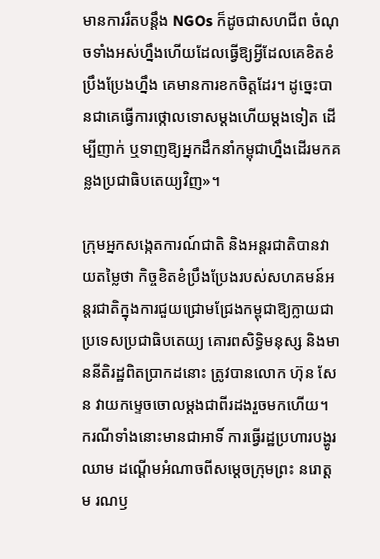មានការរឹតបន្តឹង NGOs ក៏ដូចជាសហជីព ចំណុចទាំងអស់ហ្នឹងហើយដែលធ្វើឱ្យអ្វីដែលគេខិតខំប្រឹងប្រែងហ្នឹង គេមានការខកចិត្តដែរ។ ដូច្នេះបានជាគេធ្វើការថ្កោលទោសម្ដងហើយម្ដងទៀត ដើម្បីញាក់ ឬទាញឱ្យអ្នកដឹកនាំកម្ពុជាហ្នឹងដើរមកគន្លងប្រជាធិបតេយ្យវិញ»។

ក្រុមអ្នកសង្កេតការណ៍ជាតិ និងអន្តរជាតិបានវាយតម្លៃថា កិច្ចខិតខំប្រឹងប្រែងរបស់សហគមន៍អន្តរជាតិក្នុងការជួយជ្រោមជ្រែងកម្ពុជាឱ្យក្លាយជាប្រទេសប្រជាធិបតេយ្យ គោរពសិទ្ធិមនុស្ស និងមាននីតិរដ្ឋពិតប្រាកដនោះ ត្រូវបានលោក ហ៊ុន សែន វាយកម្ទេចចោលម្ដងជាពីរដងរួចមកហើយ។ ករណីទាំងនោះមានជាអាទិ៍ ការធ្វើរដ្ឋប្រហារបង្ហូរឈាម ដណ្ដើមអំណាចពីសម្ដេចក្រុមព្រះ នរោត្តម រណឫ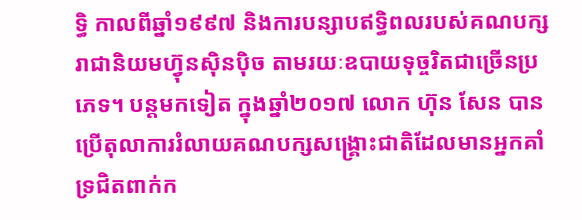ទ្ធិ កាលពីឆ្នាំ១៩៩៧ និងការបន្សាបឥទ្ធិពលរបស់គណបក្សរាជានិយមហ៊្វុនស៊ិនប៉ិច តាមរយៈឧបាយទុច្ចរិតជាច្រើនប្រភេទ។ បន្តមកទៀត ក្នុងឆ្នាំ២០១៧ លោក ហ៊ុន សែន បានប្រើតុលាការរំលាយគណបក្សសង្គ្រោះជាតិដែលមានអ្នកគាំទ្រជិតពាក់ក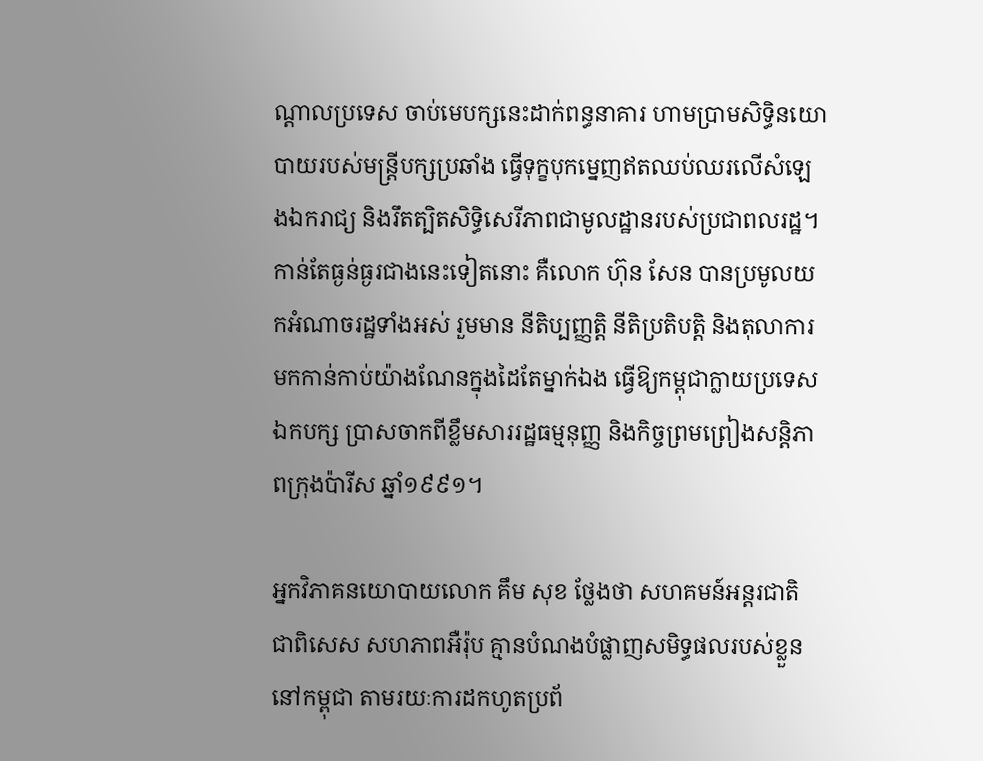ណ្តាលប្រទេស ចាប់មេបក្សនេះដាក់ពន្ធនាគារ ហាមប្រាមសិទ្ធិនយោបាយរបស់មន្ត្រីបក្សប្រឆាំង ធ្វើទុក្ខបុកម្នេញឥតឈប់ឈរលើសំឡេងឯករាជ្យ និងរឹតត្បិតសិទ្ធិសេរីភាពជាមូលដ្ឋានរបស់ប្រជាពលរដ្ឋ។ កាន់តែធ្ងន់ធ្ងរជាងនេះទៀតនោះ គឺលោក ហ៊ុន សែន បានប្រមូលយកអំណាចរដ្ឋទាំងអស់ រួមមាន នីតិប្បញ្ញត្តិ នីតិប្រតិបត្តិ និងតុលាការ មកកាន់កាប់យ៉ាងណែនក្នុងដៃតែម្នាក់ឯង ធ្វើឱ្យកម្ពុជាក្លាយប្រទេសឯកបក្ស ប្រាសចាកពីខ្លឹមសាររដ្ឋធម្មនុញ្ញ និងកិច្ចព្រមព្រៀងសន្តិភាពក្រុងប៉ារីស ឆ្នាំ១៩៩១។

អ្នកវិភាគនយោបាយលោក គឹម សុខ ថ្លែងថា សហគមន៍អន្តរជាតិ ជាពិសេស សហភាពអឺរ៉ុប គ្មានបំណងបំផ្លាញសមិទ្ធផលរបស់ខ្លួននៅកម្ពុជា តាមរយៈការដកហូតប្រព័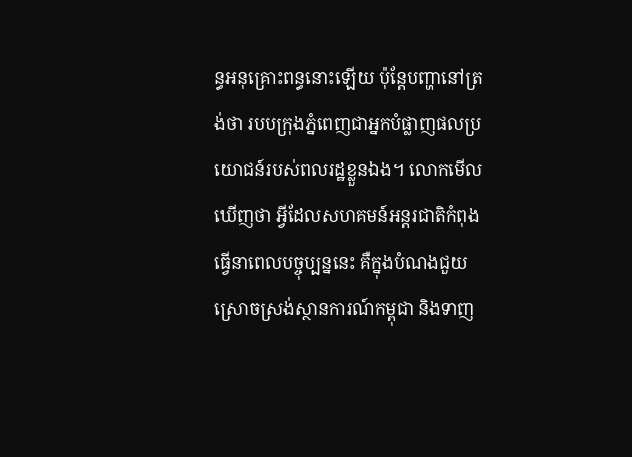ន្ធអនុគ្រោះពន្ធនោះឡើយ ប៉ុន្តែបញ្ហានៅត្រង់ថា របបក្រុងភ្នំពេញជាអ្នកបំផ្លាញផលប្រយោជន៍របស់ពលរដ្ឋខ្លួនឯង។ លោកមើលឃើញថា អ្វីដែលសហគមន៍អន្តរជាតិកំពុងធ្វើនាពេលបច្ចុប្បន្ននេះ គឺក្នុងបំណងជួយស្រោចស្រង់ស្ថានការណ៍កម្ពុជា និងទាញ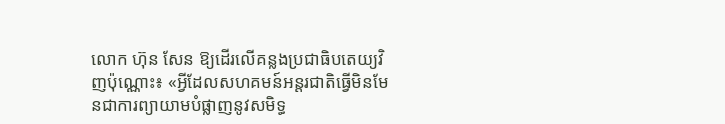លោក ហ៊ុន សែន ឱ្យដើរលើគន្លងប្រជាធិបតេយ្យវិញប៉ុណ្ណោះ៖ «អ្វីដែលសហគមន៍អន្តរជាតិធ្វើមិនមែនជាការព្យាយាមបំផ្លាញនូវសមិទ្ធ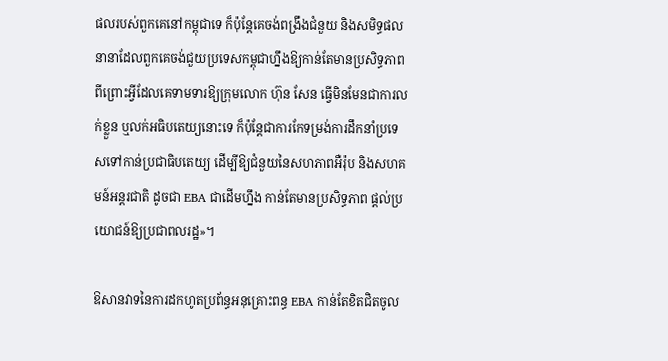ផលរបស់ពួកគេនៅកម្ពុជាទេ ក៏ប៉ុន្តែគេចង់ពង្រឹងជំនួយ និងសមិទ្ធផលនានាដែលពួកគេចង់ជួយប្រទេសកម្ពុជាហ្នឹងឱ្យកាន់តែមានប្រសិទ្ធភាព ពីព្រោះអ្វីដែលគេទាមទារឱ្យក្រុមលោក ហ៊ុន សែន ធ្វើមិនមែនជាការលក់ខ្លួន ឬលក់អធិបតេយ្យនោះទេ ក៏ប៉ុន្តែជាការកែទម្រង់ការដឹកនាំប្រទេសទៅកាន់ប្រជាធិបតេយ្យ ដើម្បីឱ្យជំនួយនៃសហភាពអឺរ៉ុប និងសហគមន៍អន្តរជាតិ ដូចជា EBA ជាដើមហ្នឹង កាន់តែមានប្រសិទ្ធភាព ផ្ដល់ប្រយោជន៍ឱ្យប្រជាពលរដ្ឋ»។

ឱសានវាទនៃការដកហូតប្រព័ន្ធអនុគ្រោះពន្ធ EBA កាន់តែខិតជិតចូល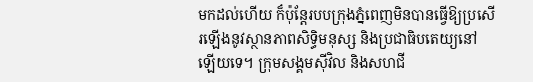មកដល់ហើយ ក៏ប៉ុន្តែរបបក្រុងភ្នំពេញមិនបានធ្វើឱ្យប្រសើរឡើងនូវស្ថានភាពសិទ្ធិមនុស្ស និងប្រជាធិបតេយ្យនៅឡើយទេ។ ក្រុមសង្គមស៊ីវិល និងសហជី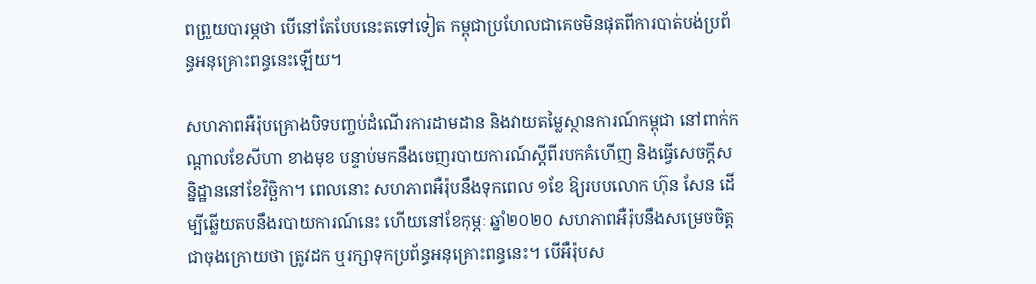ពព្រួយបារម្ភថា បើនៅតែបែបនេះតទៅទៀត កម្ពុជាប្រហែលជាគេចមិនផុតពីការបាត់បង់ប្រព័ន្ធអនុគ្រោះពន្ធនេះឡើយ។

សហភាពអឺរ៉ុបគ្រោងបិទបញ្ចប់ដំណើរការដាមដាន និងវាយតម្លៃស្ថានការណ៍កម្ពុជា នៅពាក់កណ្ដាលខែសីហា ខាងមុខ បន្ទាប់មកនឹងចេញរបាយការណ៍ស្ដីពីរបកគំហើញ និងធ្វើសេចក្ដីសន្និដ្ឋាននៅខែវិច្ឆិកា។ ពេលនោះ សហភាពអឺរ៉ុបនឹងទុកពេល ១ខែ ឱ្យរបបលោក ហ៊ុន សែន ដើម្បីឆ្លើយតបនឹងរបាយការណ៍នេះ ហើយនៅខែកុម្ភៈ ឆ្នាំ២០២០ សហភាពអឺរ៉ុបនឹងសម្រេចចិត្តជាចុងក្រោយថា ត្រូវដក ឬរក្សាទុកប្រព័ន្ធអនុគ្រោះពន្ធនេះ។ បើអឺរ៉ុបស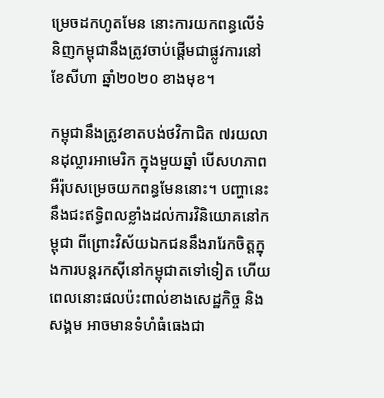ម្រេចដកហូតមែន នោះការយកពន្ធលើទំនិញកម្ពុជានឹងត្រូវចាប់ផ្ដើមជាផ្លូវការនៅខែសីហា ឆ្នាំ២០២០ ខាងមុខ។

កម្ពុជានឹងត្រូវខាតបង់ថវិកាជិត ៧រយលានដុល្លារអាមេរិក ក្នុងមួយឆ្នាំ បើសហភាពអឺរ៉ុបសម្រេចយកពន្ធមែននោះ។ បញ្ហានេះនឹងជះឥទ្ធិពលខ្លាំងដល់ការវិនិយោគនៅកម្ពុជា ពីព្រោះវិស័យឯកជននឹងរារែកចិត្តក្នុងការបន្តរកស៊ីនៅកម្ពុជាតទៅទៀត ហើយពេលនោះផលប៉ះពាល់ខាងសេដ្ឋកិច្ច និងសង្គម អាចមានទំហំធំធេងជា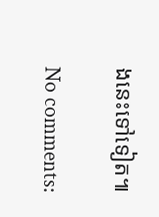ងនេះទៅទៀត៕

No comments: